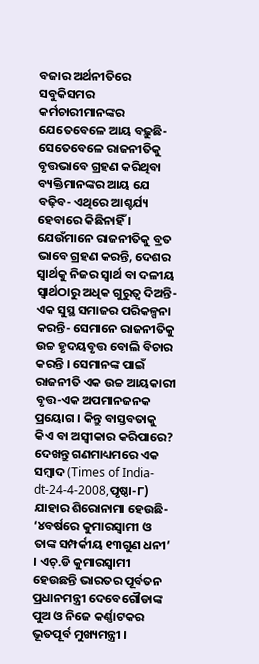ବଜାର ଅର୍ଥନୀତିରେ ସବୁକିସମର କର୍ମଚାରୀମାନଙ୍କର ଯେତେବେଳେ ଆୟ ବଢ଼ୁଛି-ସେତେବେଳେ ରାଜନୀତିକୁ ବୃତ୍ତଭାବେ ଗ୍ରହଣ କରିଥିବା ବ୍ୟକ୍ତିମାନଙ୍କର ଆୟ ଯେ ବଢ଼ିବ- ଏଥିରେ ଆଶ୍ଚର୍ଯ୍ୟ ହେବାରେ କିଛିନାହିଁ । ଯେଉଁମାନେ ରାଜନୀତିକୁ ବ୍ରତ ଭାବେ ଗ୍ରହଣ କରନ୍ତି, ଦେଶର ସ୍ୱାର୍ଥକୁ ନିଜର ସ୍ୱାର୍ଥ ବା ଦଳୀୟ ସ୍ୱାର୍ଥଠାରୁ ଅଧିକ ଗୁରୁତ୍ୱ ଦିଅନ୍ତି- ଏକ ସୁସ୍ଥ ସମାଜର ପରିକଳ୍ପନା କରନ୍ତି- ସେମାନେ ରାଜନୀତିକୁ ଉଚ୍ଚ ହୃଦୟବୃତ୍ତ ବୋଲି ବିଚାର କରନ୍ତି । ସେମାନଙ୍କ ପାଇଁ ରାଜନୀତି ଏକ ଉଚ୍ଚ ଆୟକାରୀ ବୃତ୍ତ-ଏକ ଅପମାନଜନକ ପ୍ରୟୋଗ । କିନ୍ତୁ ବାସ୍ତବତାକୁ କିଏ ବା ଅସ୍ୱୀକାର କରିପାରେ? ଦେଖନ୍ତୁ ଗଣମାଧ୍ୟମରେ ଏକ ସମ୍ବାଦ (Times of India-dt-24-4-2008,ପୃଷ୍ଠା-୮) ଯାହାର ଶିରୋନାମା ହେଉଛି- ‘୪ବର୍ଷରେ କୁମାରସ୍ୱାମୀ ଓ ତାଙ୍କ ସମ୍ପର୍କୀୟ ୧୩ଗୁଣ ଧନୀ’ । ଏଚ୍.ଡି କୁମାରସ୍ୱାମୀ ହେଉଛନ୍ତି ଭାରତର ପୂର୍ବତନ ପ୍ରଧାନମନ୍ତ୍ରୀ ଦେବେଗୌଡାଙ୍କ ପୁଅ ଓ ନିଜେ କର୍ଣ୍ଣାଟକର ଭୂତପୂର୍ବ ମୁଖ୍ୟମନ୍ତ୍ରୀ ।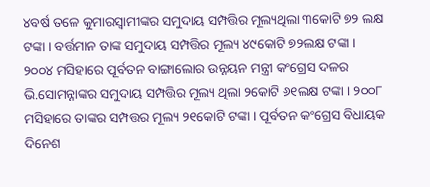୪ବର୍ଷ ତଳେ କୁମାରସ୍ୱାମୀଙ୍କର ସମୁଦାୟ ସମ୍ପତ୍ତିର ମୂଲ୍ୟଥିଲା ୩କୋଟି ୭୨ ଲକ୍ଷ ଟଙ୍କା । ବର୍ତ୍ତମାନ ତାଙ୍କ ସମୁଦାୟ ସମ୍ପତ୍ତିର ମୂଲ୍ୟ ୪୯କୋଟି ୭୨ଲକ୍ଷ ଟଙ୍କା । ୨୦୦୪ ମସିହାରେ ପୂର୍ବତନ ବାଙ୍ଗାଲୋର ଉନ୍ନୟନ ମନ୍ତ୍ରୀ କଂଗ୍ରେସ ଦଳର ଭି.ସୋମନ୍ନାଙ୍କର ସମୁଦାୟ ସମ୍ପତ୍ତିର ମୂଲ୍ୟ ଥିଲା ୨କୋଟି ୬୧ଲକ୍ଷ ଟଙ୍କା । ୨୦୦୮ ମସିହାରେ ତାଙ୍କର ସମ୍ପତ୍ତର ମୂଲ୍ୟ ୨୧କୋଟି ଟଙ୍କା । ପୂର୍ବତନ କଂଗ୍ରେସ ବିଧାୟକ ଦିନେଶ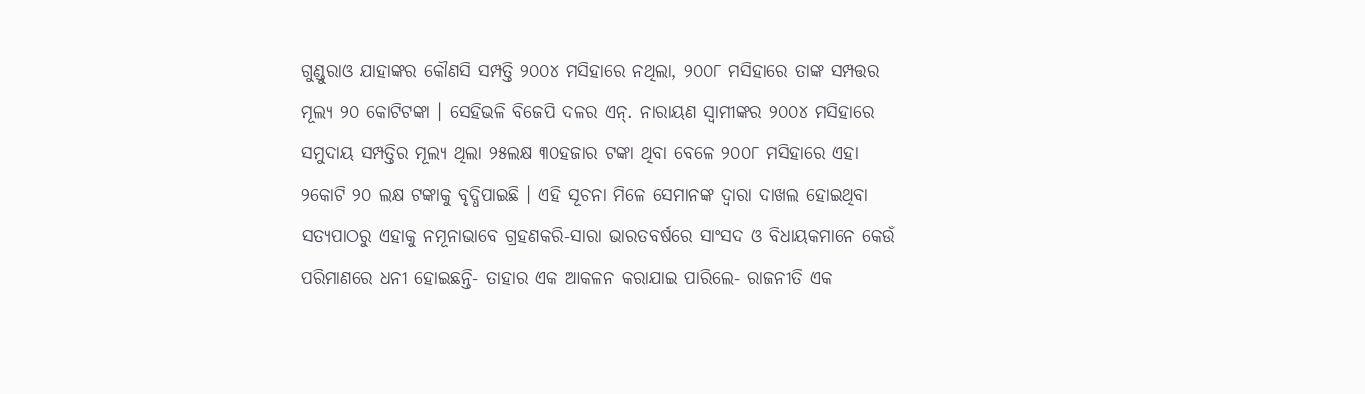ଗୁଣ୍ଡୁରାଓ ଯାହାଙ୍କର କୌଣସି ସମ୍ପତ୍ତି ୨୦୦୪ ମସିହାରେ ନଥିଲା, ୨୦୦୮ ମସିହାରେ ତାଙ୍କ ସମ୍ପତ୍ତର ମୂଲ୍ୟ ୨୦ କୋଟିଟଙ୍କା । ସେହିଭଳି ବିଜେପି ଦଳର ଏନ୍. ନାରାୟଣ ସ୍ୱାମୀଙ୍କର ୨୦୦୪ ମସିହାରେ ସମୁଦାୟ ସମ୍ପତ୍ତିର ମୂଲ୍ୟ ଥିଲା ୨୫ଲକ୍ଷ ୩୦ହଜାର ଟଙ୍କା ଥିବା ବେଳେ ୨୦୦୮ ମସିହାରେ ଏହା ୨କୋଟି ୨୦ ଲକ୍ଷ ଟଙ୍କାକୁ ବୃଦ୍ଧିପାଇଛି । ଏହି ସୂଚନା ମିଳେ ସେମାନଙ୍କ ଦ୍ୱାରା ଦାଖଲ ହୋଇଥିବା ସତ୍ୟପାଠରୁ ଏହାକୁ ନମୂନାଭାବେ ଗ୍ରହଣକରି-ସାରା ଭାରତବର୍ଷରେ ସାଂସଦ ଓ ବିଧାୟକମାନେ କେଉଁ ପରିମାଣରେ ଧନୀ ହୋଇଛନ୍ତି- ତାହାର ଏକ ଆକଳନ କରାଯାଇ ପାରିଲେ- ରାଜନୀତି ଏକ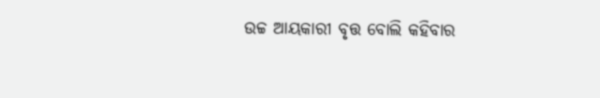ଉଚ୍ଚ ଆୟକାରୀ ବୃତ୍ତ ବୋଲି କହିବାର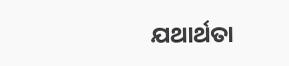ଯଥାର୍ଥତା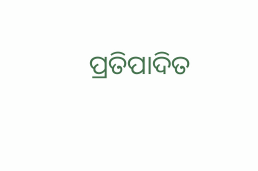ପ୍ରତିପାଦିତ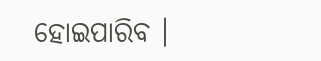ହୋଇପାରିବ ।